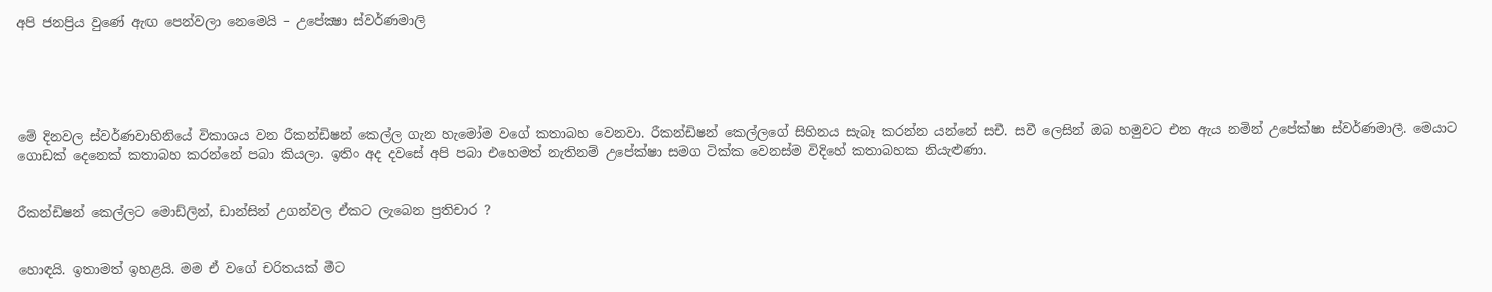අපි ජනප්‍රිය වුණේ ඇඟ පෙන්වලා නෙමෙයි – උපේක්‍ෂා ස්වර්ණමාලි





මේ දිනවල ස්වර්ණවාහිනියේ විකාශය වන රීකන්ඩිෂන් කෙල්ල ගැන හැමෝම වගේ කතාබහ වෙනවා. රීකන්ඩිෂන් කෙල්ලගේ සිහිනය සැබෑ කරන්න යන්නේ සචී. සවී ලෙසින් ඔබ හමුවට එන ඇය නමින් උපේක්ෂා ස්වර්ණමාලී. මෙයාට ගොඩක් දෙනෙක් කතාබහ කරන්නේ පබා කියලා. ඉතිං අද දවසේ අපි පබා එහෙමත් නැතිනම් උපේක්ෂා සමග ටික්ක වෙනස්ම විදිහේ කතාබහක නියැළුණා.


රීකන්ඩිෂන් කෙල්ලට මොඩ්ලින්, ඩාන්සින් උගන්වල ඒකට ලැබෙන ප්‍රතිචාර ?


හොඳයි. ඉතාමත් ඉහළයි. මම ඒ වගේ චරිතයක් මීට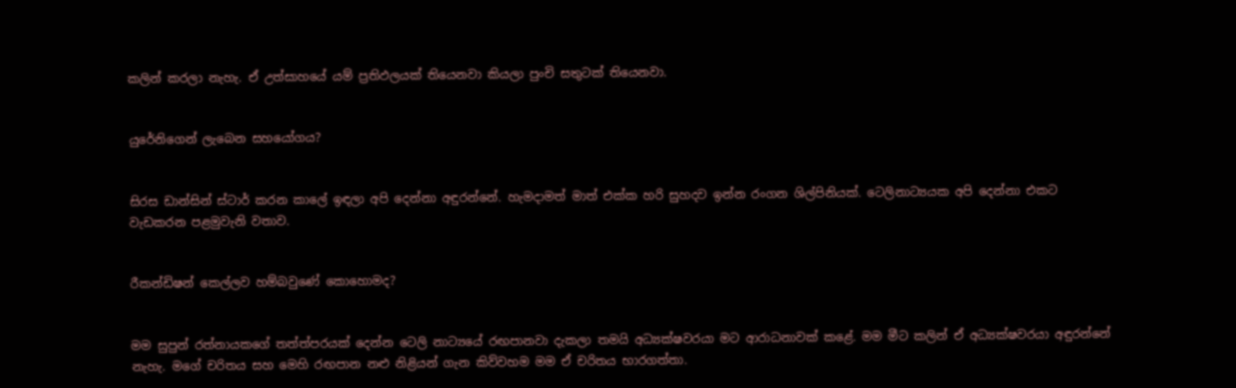කලින් කරලා නැහැ. ඒ උත්සාහයේ යම් ප්‍රතිඵලයක් තියෙනවා කියලා පුංචි සතුටක් තියෙනවා.


යුරේනිගෙන් ලැබෙන සහයෝගය?


සිරස ඩාන්සින් ස්ටාර් කරන කාලේ ඉඳලා අපි දෙන්නා අඳුරන්නේ. හැමදාමත් මාත් එක්ක හරි සුහදව ඉන්න රංගන ශිල්පිනියක්. ටෙලිනාට්‍යයක අපි දෙන්නා එකට වැඩකරන පළමුවැනි වතාව.


රීකන්ඩිෂන් කෙල්ලව හම්බවුණේ කොහොමද?


මම සුපුන් රත්නායකගේ තත්ත්පරයක් දෙන්න ටෙලි නාට්‍යයේ රඟපානවා දැකලා තමයි අධ්‍යක්ෂවරයා මට ආරාධනාවක් කළේ. මම මීට කලින් ඒ අධ්‍යක්ෂවරයා අඳුරන්නේ නැහැ. මගේ චරිතය සහ මෙහි රඟපාන නළු නිළියන් ගැන කිව්වහම මම ඒ චරිතය භාරගත්තා.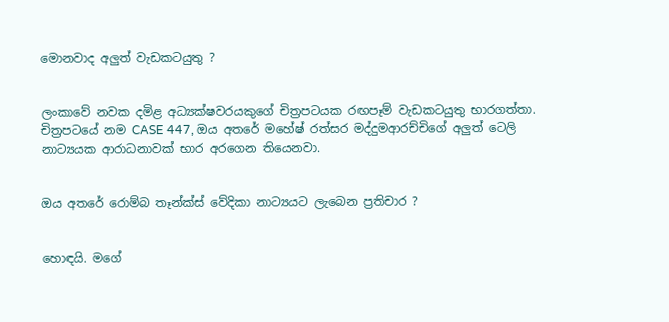මොනවාද අලුත් වැඩකටයුතු ?


ලංකාවේ නවක දමිළ අධ්‍යක්ෂවරයකුගේ චිත්‍රපටයක රඟපෑම් වැඩකටයුතු භාරගත්තා. චිත්‍රපටයේ නම CASE 447, ඔය අතරේ මහේෂ් රත්සර මද්දුමආරච්චිගේ අලුත් ටෙලි නාට්‍යයක ආරාධනාවක් භාර අරගෙන තියෙනවා.


ඔය අතරේ රොම්බ තෑන්ක්ස් වේදිකා නාට්‍යයට ලැබෙන ප්‍රතිචාර ?


හොඳයි. මගේ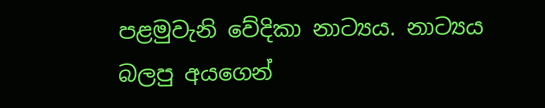පළමුවැනි වේදිකා නාට්‍යය. නාට්‍යය බලපු අයගෙන්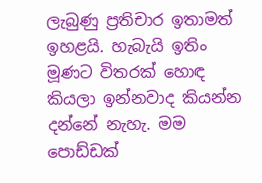ලැබුණු ප්‍රතිචාර ඉතාමත් ඉහළයි. හැබැයි ඉතිං මූණට විතරක් හොඳ කියලා ඉන්නවාද කියන්න දන්නේ නැහැ. මම පොඩ්ඩක්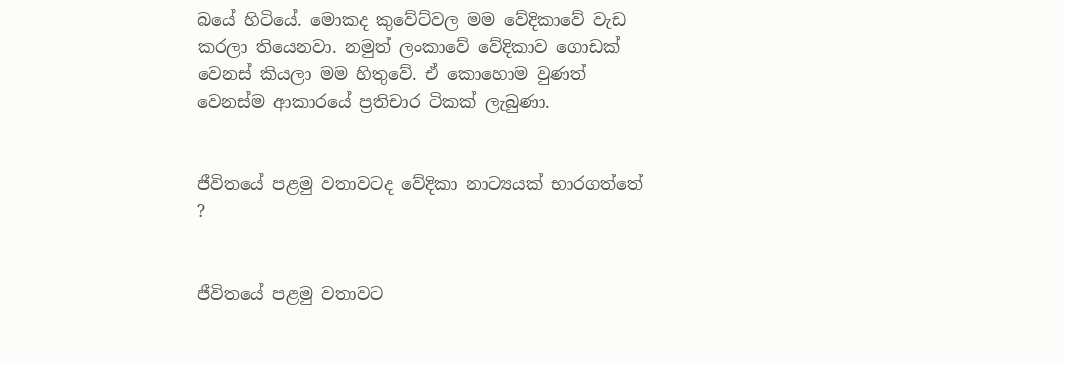බයේ හිටියේ. මොකද කුවේට්වල මම වේදිකාවේ වැඩ කරලා තියෙනවා. නමුත් ලංකාවේ වේදිකාව ගොඩක් වෙනස් කියලා මම හිතුවේ. ඒ කොහොම වුණත් වෙනස්ම ආකාරයේ ප්‍රතිචාර ටිකක් ලැබුණා.


ජීවිතයේ පළමු වතාවටද වේදිකා නාට්‍යයක් භාරගත්තේ ?


ජීවිතයේ පළමු වතාවට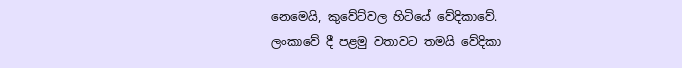නෙමෙයි, කුවේට්වල හිටියේ වේදිකාවේ. ලංකාවේ දී පළමු වතාවට තමයි වේදිකා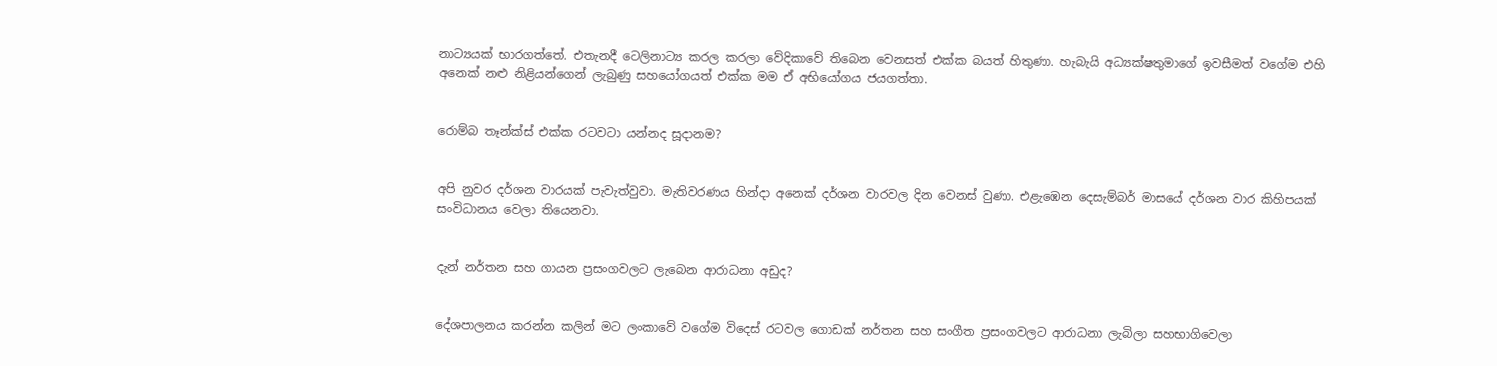නාට්‍යයක් භාරගත්තේ. එතැනදී ටෙලිනාට්‍ය කරල කරලා වේදිකාවේ තිබෙන වෙනසත් එක්ක බයත් හිතුණා. හැබැයි අධ්‍යක්ෂතුමාගේ ඉවසීමත් වගේම එහි අනෙක් නළු නිළියන්ගෙන් ලැබුණු සහයෝගයත් එක්ක මම ඒ අභියෝගය ජයගත්තා.


රොම්බ තෑන්ක්ස් එක්ක රටවටා යන්නද සූදානම?


අපි නුවර දර්ශන වාරයක් පැවැත්වුවා. මැතිවරණය හින්දා අනෙක් දර්ශන වාරවල දින වෙනස් වුණා. එළැඹෙන දෙසැම්බර් මාසයේ දර්ශන වාර කිහිපයක් සංවිධානය වෙලා තියෙනවා.


දැන් නර්තන සහ ගායන ප්‍රසංගවලට ලැබෙන ආරාධනා අඩුද?


දේශපාලනය කරන්න කලින් මට ලංකාවේ වගේම විදෙස් රටවල ගොඩක් නර්තන සහ සංගීත ප්‍රසංගවලට ආරාධනා ලැබිලා සහභාගිවෙලා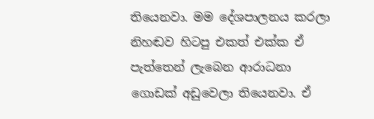තියෙනවා. මම දේශපාලනය කරලා නිහඬව හිටපු එකත් එක්ක ඒ පැත්තෙන් ලැබෙන ආරාධනා ගොඩක් අඩුවෙලා තියෙනවා. ඒ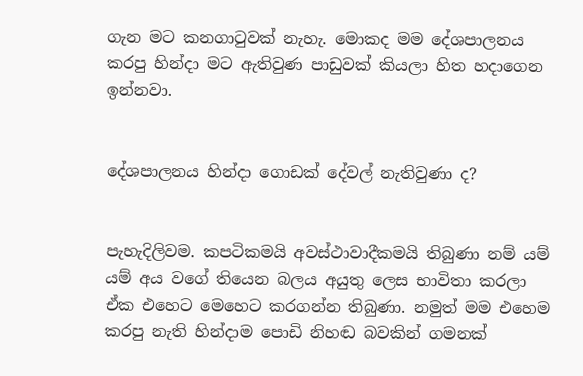ගැන මට කනගාටුවක් නැහැ. මොකද මම දේශපාලනය කරපු හින්දා මට ඇතිවුණ පාඩුවක් කියලා හිත හදාගෙන ඉන්නවා.


දේශපාලනය හින්දා ගොඩක් දේවල් නැතිවුණා ද?


පැහැදිලිවම. කපටිකමයි අවස්ථාවාදීකමයි තිබුණා නම් යම් යම් අය වගේ තියෙන බලය අයුතු ලෙස භාවිතා කරලා ඒක එහෙට මෙහෙට කරගන්න තිබුණා. නමුත් මම එහෙම කරපු නැති හින්දාම පොඩි නිහඬ බවකින් ගමනක්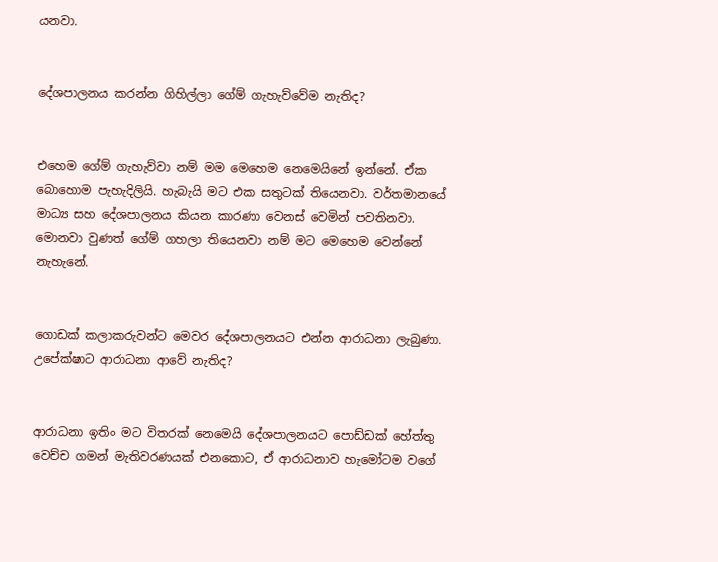යනවා.


දේශපාලනය කරන්න ගිහිල්ලා ගේම් ගැහැව්වේම නැතිද?


එහෙම ගේම් ගැහැව්වා නම් මම මෙහෙම නෙමෙයිනේ ඉන්නේ. ඒක බොහොම පැහැදිලියි. හැබැයි මට එක සතුටක් තියෙනවා. වර්තමානයේ මාධ්‍ය සහ දේශපාලනය කියන කාරණා වෙනස් වෙමින් පවතිනවා. මොනවා වුණත් ගේම් ගහලා තියෙනවා නම් මට මෙහෙම වෙන්නේ නැහැනේ.


ගොඩක් කලාකරුවන්ට මෙවර දේශපාලනයට එන්න ආරාධනා ලැබුණා. උපේක්ෂාට ආරාධනා ආවේ නැතිද?


ආරාධනා ඉතිං මට විතරක් නෙමෙයි දේශපාලනයට පොඩ්ඩක් හේත්තු වෙච්ච ගමන් මැතිවරණයක් එනකොට, ඒ ආරාධනාව හැමෝටම වගේ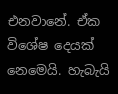එනවානේ. ඒක විශේෂ දෙයක් නෙමෙයි. හැබැයි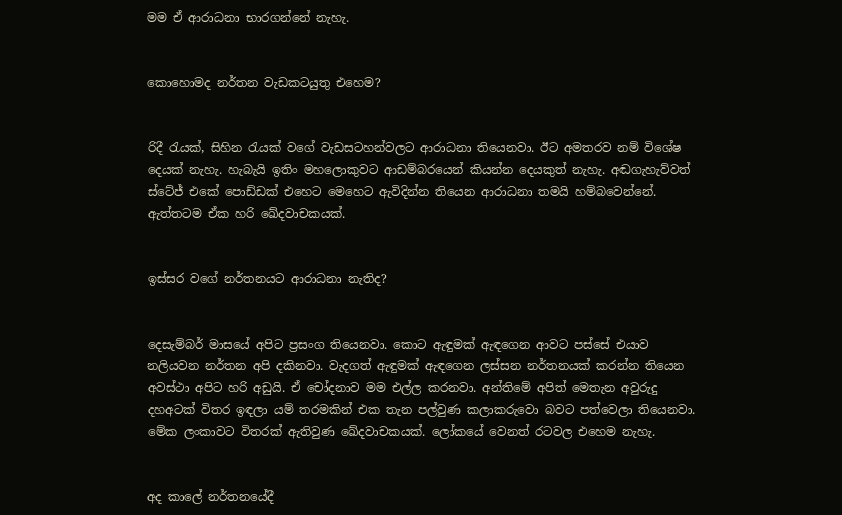මම ඒ ආරාධනා භාරගන්නේ නැහැ.


කොහොමද නර්තන වැඩකටයුතු එහෙම?


රිදී රැයක්, සිහින රැයක් වගේ වැඩසටහන්වලට ආරාධනා තියෙනවා. ඊට අමතරව නම් විශේෂ දෙයක් නැහැ. හැබැයි ඉතිං මහලොකුවට ආඩම්බරයෙන් කියන්න දෙයකුත් නැහැ. අඬගැහැව්වත් ස්ටේජ් එකේ පොඩ්ඩක් එහෙට මෙහෙට ඇවිදින්න තියෙන ආරාධනා තමයි හම්බවෙන්නේ. ඇත්තටම ඒක හරි ඛේදවාචකයක්.


ඉස්සර වගේ නර්තනයට ආරාධනා නැතිද?


දෙසැම්බර් මාසයේ අපිට ප්‍රසංග තියෙනවා. කොට ඇඳුමක් ඇඳගෙන ආවට පස්සේ එයාව නලියවන නර්තන අපි දකිනවා. වැදගත් ඇඳුමක් ඇඳගෙන ලස්සන නර්තනයක් කරන්න තියෙන අවස්ථා අපිට හරි අඩුයි. ඒ චෝදනාව මම එල්ල කරනවා. අන්තිමේ අපිත් මෙතැන අවුරුදු දහඅටක් විතර ඉඳලා යම් තරමකින් එක තැන පල්වුණ කලාකරුවො බවට පත්වෙලා තියෙනවා. මේක ලංකාවට විතරක් ඇතිවුණ ඛේදවාචකයක්. ලෝකයේ වෙනත් රටවල එහෙම නැහැ.


අද කාලේ නර්තනයේදී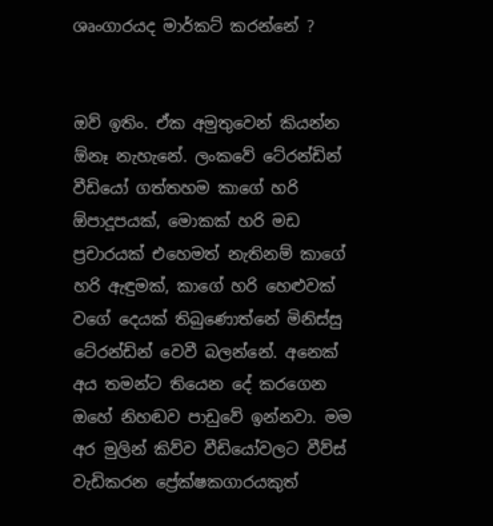ශෘංගාරයද මාර්කට් කරන්නේ ?


ඔව් ඉතිං. ඒක අමුතුවෙන් කියන්න ඕනෑ නැහැනේ. ලංකවේ ටේ‍රන්ඩින් වීඩියෝ ගත්තහම කාගේ හරි ඕපාදූපයක්, මොකක් හරි මඩ ප්‍රචාරයක් එහෙමත් නැතිනම් කාගේ හරි ඇඳුමක්, කාගේ හරි හෙළුවක් වගේ දෙයක් තිබුණොත්නේ මිනිස්සු ටේ‍රන්ඩින් වෙවී බලන්නේ. අනෙක් අය තමන්ට තියෙන දේ කරගෙන ඔහේ නිහඬව පාඩුවේ ඉන්නවා. මම අර මුලින් කිව්ව වීඩියෝවලට වීව්ස් වැඩිකරන ප්‍රේක්ෂකගාරයකුත්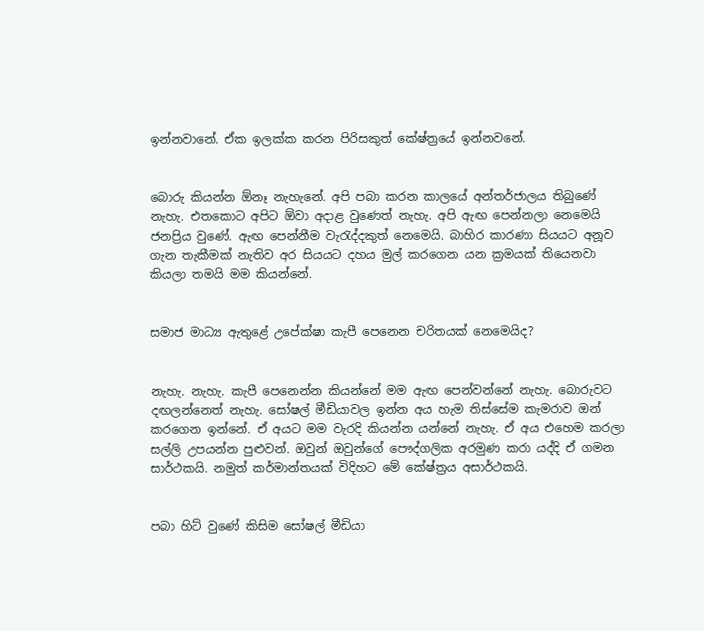ඉන්නවානේ. ඒක ඉලක්ක කරන පිරිසකුත් කේෂ්ත්‍රයේ ඉන්නවනේ.


බොරු කියන්න ඕනෑ නැහැනේ. අපි පබා කරන කාලයේ අන්තර්ජාලය තිබුණේ නැහැ. එතකොට අපිට ඕවා අදාළ වුණෙත් නැහැ. අපි ඇඟ පෙන්නලා නෙමෙයි ජනප්‍රිය වුණේ. ඇඟ පෙන්නීම වැරැද්දකුත් නෙමෙයි. බාහිර කාරණා සියයට අනූව ගැන තැකීමක් නැතිව අර සියයට දහය මුල් කරගෙන යන ක්‍රමයක් තියෙනවා කියලා තමයි මම කියන්නේ.


සමාජ මාධ්‍ය ඇතුළේ උපේක්ෂා කැපී පෙනෙන චරිතයක් නෙමෙයිද?


නැහැ. නැහැ. කැපී පෙනෙන්න කියන්නේ මම ඇඟ පෙන්වන්නේ නැහැ. බොරුවට දඟලන්නෙත් නැහැ. සෝෂල් මීඩියාවල ඉන්න අය හැම තිස්සේම කැමරාව ඔන් කරගෙන ඉන්නේ. ඒ අයට මම වැරදි කියන්න යන්නේ නැහැ. ඒ අය එහෙම කරලා සල්ලි උපයන්න පුළුවන්. ඔවුන් ඔවුන්ගේ පෞද්ගලික අරමුණ කරා යද්දි ඒ ගමන සාර්ථකයි. නමුත් කර්මාන්තයක් විදිහට මේ කේෂ්ත්‍රය අසාර්ථකයි.


පබා හිට් වුණේ කිසිම සෝෂල් මීඩියා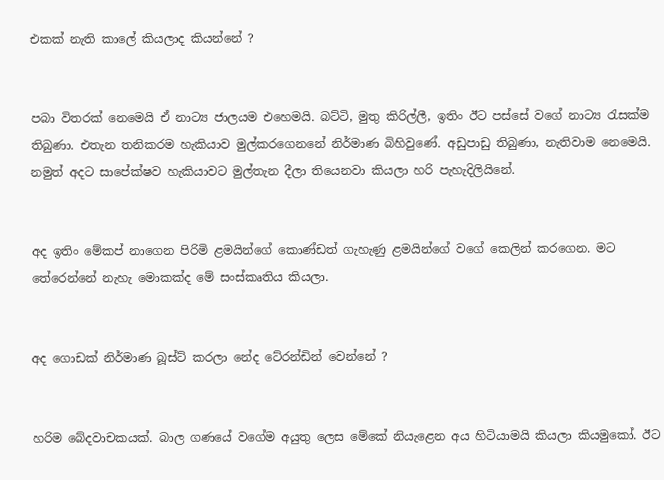එකක් නැති කාලේ කියලාද කියන්නේ ?


පබා විතරක් නෙමෙයි ඒ නාට්‍ය ජාලයම එහෙමයි. බට්ටි, මුතු කිරිල්ලී, ඉතිං ඊට පස්සේ වගේ නාට්‍ය රැසක්ම තිබුණා. එතැන තනිකරම හැකියාව මුල්කරගෙනනේ නිර්මාණ බිහිවුණේ. අඩුපාඩු තිබුණා, නැතිවාම නෙමෙයි. නමුත් අදට සාපේක්ෂව හැකියාවට මුල්තැන දීලා තියෙනවා කියලා හරි පැහැදිලියිනේ.


අද ඉතිං මේකප් නාගෙන පිරිමි ළමයින්ගේ කොණ්ඩත් ගැහැණු ළමයින්ගේ වගේ කෙලින් කරගෙන. මට තේරෙන්නේ නැහැ මොකක්ද මේ සංස්කෘතිය කියලා.


අද ගොඩක් නිර්මාණ බූස්ට් කරලා නේද ටේ‍රන්ඩින් වෙන්නේ ?


හරිම බේදවාචකයක්. බාල ගණයේ වගේම අයුතු ලෙස මේකේ නියැළෙන අය හිටියාමයි කියලා කියමුකෝ. ඊට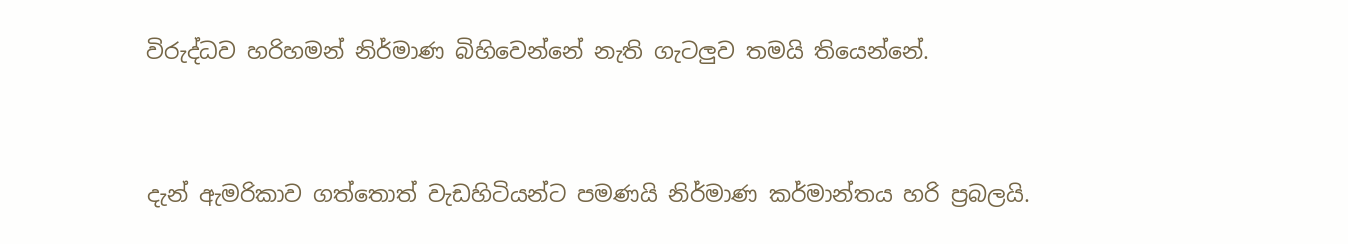විරුද්ධව හරිහමන් නිර්මාණ බිහිවෙන්නේ නැති ගැටලුව තමයි තියෙන්නේ.


දැන් ඇමරිකාව ගත්තොත් වැඩහිටියන්ට පමණයි නිර්මාණ කර්මාන්තය හරි ප්‍රබලයි.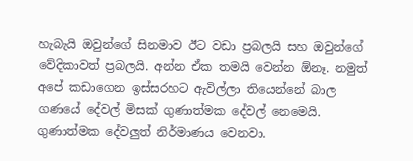හැබැයි ඔවුන්ගේ සිනමාව ඊට වඩා ප්‍රබලයි සහ ඔවුන්ගේ වේදිකාවත් ප්‍රබලයි. අන්න ඒක තමයි වෙන්න ඕනෑ. නමුත් අපේ කඩාගෙන ඉස්සරහට ඇවිල්ලා තියෙන්නේ බාල ගණයේ දේවල් මිසක් ගුණාත්මක දේවල් නෙමෙයි. ගුණාත්මක දේවලුත් නිර්මාණය වෙනවා.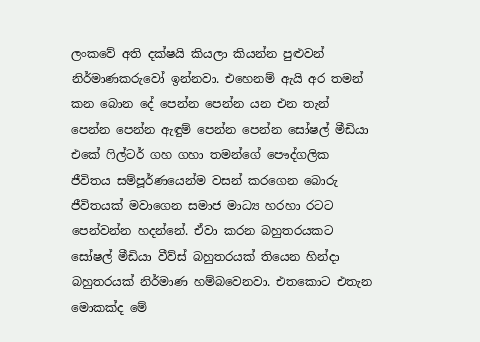ලංකවේ අති දක්ෂයි කියලා කියන්න පුළුවන් නිර්මාණකරුවෝ ඉන්නවා. එහෙනම් ඇයි අර තමන් කන බොන දේ පෙන්න පෙන්න යන එන තැන් පෙන්න පෙන්න ඇඳුම් පෙන්න පෙන්න සෝෂල් මීඩියා එකේ ෆිල්ටර් ගහ ගහා තමන්ගේ පෞද්ගලික ජීවිතය සම්පූර්ණයෙන්ම වසන් කරගෙන බොරු ජීවිතයක් මවාගෙන සමාජ මාධ්‍ය හරහා රටට පෙන්වන්න හදන්නේ. ඒවා කරන බහුතරයකට සෝෂල් මීඩියා වීව්ස් බහුතරයක් තියෙන හින්දා බහුතරයක් නිර්මාණ හම්බවෙනවා. එතකොට එතැන මොකක්ද මේ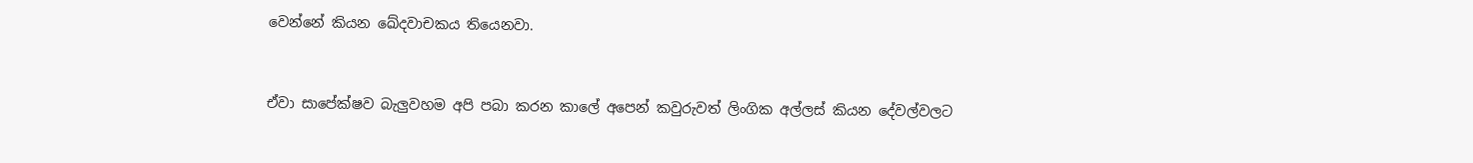වෙන්නේ කියන ඛේදවාචකය තියෙනවා.


ඒවා සාපේක්ෂව බැලුවහම අපි පබා කරන කාලේ අපෙන් කවුරුවත් ලිංගික අල්ලස් කියන දේවල්වලට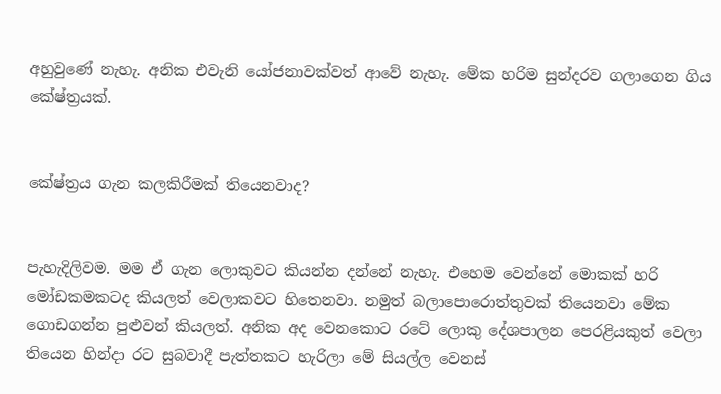අහුවුණේ නැහැ. අනික එවැනි යෝජනාවක්වත් ආවේ නැහැ. මේක හරිම සුන්දරව ගලාගෙන ගිය කේෂ්ත්‍රයක්.


කේෂ්ත්‍රය ගැන කලකිරීමක් තියෙනවාද?


පැහැදිලිවම. මම ඒ ගැන ලොකුවට කියන්න දන්නේ නැහැ. එහෙම වෙන්නේ මොකක් හරි මෝඩකමකටද කියලත් වෙලාකවට හිතෙනවා. නමුත් බලාපොරොත්තුවක් තියෙනවා මේක ගොඩගන්න පුළුවන් කියලත්. අනික අද වෙනකොට රටේ ලොකු දේශපාලන පෙරළියකුත් වෙලා තියෙන හින්දා රට සුබවාදී පැත්තකට හැරිලා මේ සියල්ල වෙනස්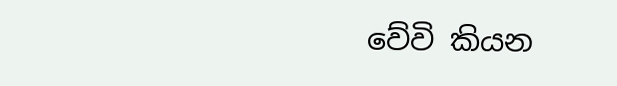වේවි කියන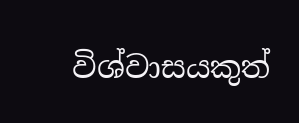විශ්වාසයකුත්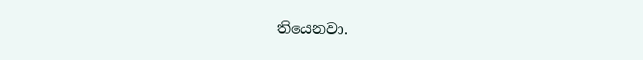තියෙනවා.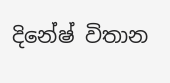දිනේෂ් විතාන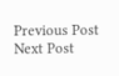Previous Post Next Post